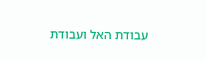עבודת האל ועבודת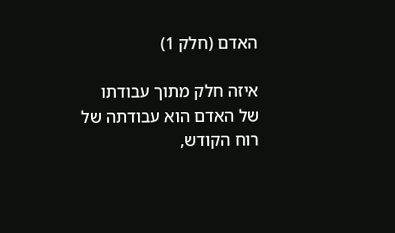האדם (חלק 1)

איזה חלק מתוך עבודתו של האדם הוא עבודתה של רוח הקודש,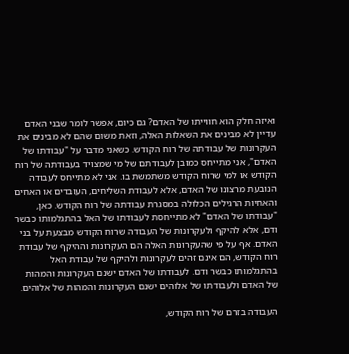ואיזה חלק הוא חווייתו של האדם? גם כיום, אפשר לומר שבני האדם עדיין לא מבינים את השאלות האלה, וזאת משום שהם לא מבינים את העקרונות של עבודתה של רוח הקודש. כשאני מדבר על "עבודתו של האדם", אני מתייחס כמובן לעבודתם של מי שמצויד בעבודתה של רוח הקודש או למי שרוח הקודש משתמשת בו. אני לא מתייחס לעבודה הנובעת מרצונו של האדם, אלא לעבודת השליחים, העובדים או האחים והאחיות הרגילים הכלולה במסגרת עבודתה של רוח הקודש. כאן, "עבודתו של האדם" לא מתייחסת לעבודתו של האל בהתגלמותו כבשר ודם, אלא להיקף ולעקרונות של העבודה שרוח הקודש מבצעת על בני האדם. אף על פי שהעקרונות האלה הם העקרונות וההיקף של עבודת רוח הקודש, הם אינם זהים לעקרונות ולהיקף של עבודת האל בהתגלמותו כבשר ודם. לעבודתו של האדם ישנם העקרונות והמהות של האדם ולעבודתו של אלוהים ישנם העקרונות והמהות של אלוהים.

העבודה בזרם של רוח הקודש,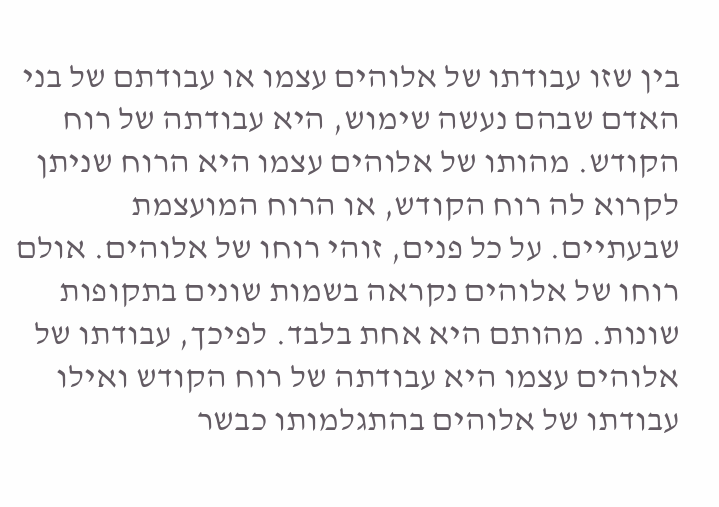בין שזו עבודתו של אלוהים עצמו או עבודתם של בני האדם שבהם נעשה שימוש, היא עבודתה של רוח הקודש. מהותו של אלוהים עצמו היא הרוח שניתן לקרוא לה רוח הקודש, או הרוח המועצמת שבעתיים. על כל פנים, זוהי רוחו של אלוהים. אולם רוחו של אלוהים נקראה בשמות שונים בתקופות שונות. מהותם היא אחת בלבד. לפיכך, עבודתו של אלוהים עצמו היא עבודתה של רוח הקודש ואילו עבודתו של אלוהים בהתגלמותו כבשר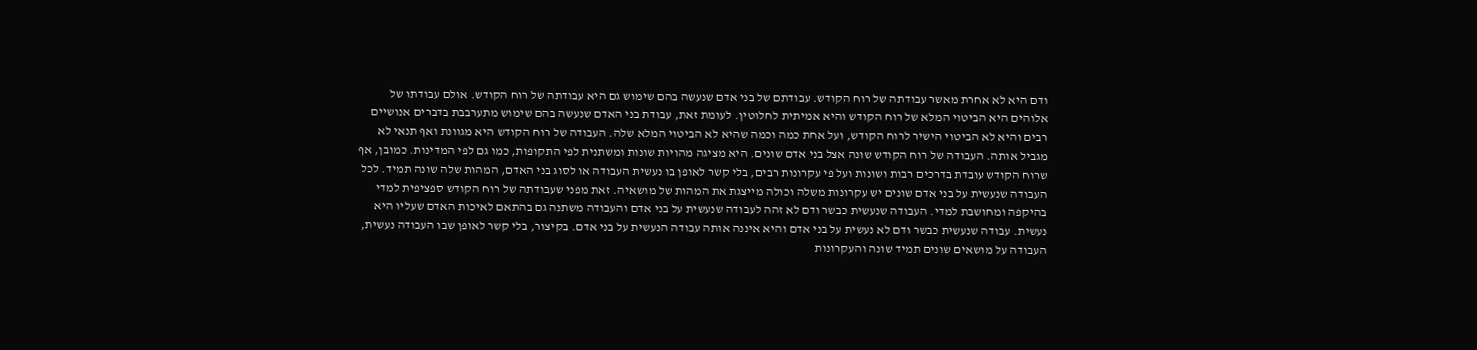ודם היא לא אחרת מאשר עבודתה של רוח הקודש. עבודתם של בני אדם שנעשה בהם שימוש גם היא עבודתה של רוח הקודש. אולם עבודתו של אלוהים היא הביטוי המלא של רוח הקודש והיא אמיתית לחלוטין. לעומת זאת, עבודת בני האדם שנעשה בהם שימוש מתערבבת בדברים אנושיים רבים והיא לא הביטוי הישיר לרוח הקודש, ועל אחת כמה וכמה שהיא לא הביטוי המלא שלה. העבודה של רוח הקודש היא מגוונת ואף תנאי לא מגביל אותה. העבודה של רוח הקודש שונה אצל בני אדם שונים. היא מציגה מהויות שונות ומשתנית לפי התקופות, כמו גם לפי המדינות. כמובן, אף שרוח הקודש עובדת בדרכים רבות ושונות ועל פי עקרונות רבים, בלי קשר לאופן בו נעשית העבודה או לסוג בני האדם, המהות שלה שונה תמיד. לכל העבודה שנעשית על בני אדם שונים יש עקרונות משלה וכולה מייצגת את המהות של מושאיה. זאת מפני שעבודתה של רוח הקודש ספציפית למדי בהיקפה ומחושבת למדי. העבודה שנעשית כבשר ודם לא זהה לעבודה שנעשית על בני אדם והעבודה משתנה גם בהתאם לאיכות האדם שעליו היא נעשית. עבודה שנעשית כבשר ודם לא נעשית על בני אדם והיא איננה אותה עבודה הנעשית על בני אדם. בקיצור, בלי קשר לאופן שבו העבודה נעשית, העבודה על מושאים שונים תמיד שונה והעקרונות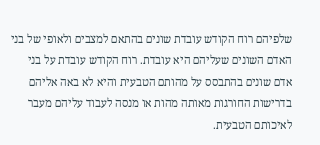שלפיהם רוח הקודש עובדת שונים בהתאם למצבים ולאופי של בני האדם השונים שעליהם היא עובדת. רוח הקודש עובדת על בני אדם שונים בהתבסס על מהותם הטבעית והיא לא באה אליהם בדרישות החורגות מאותה מהות או מנסה לעבוד עליהם מעבר לאיכותם הטבעית.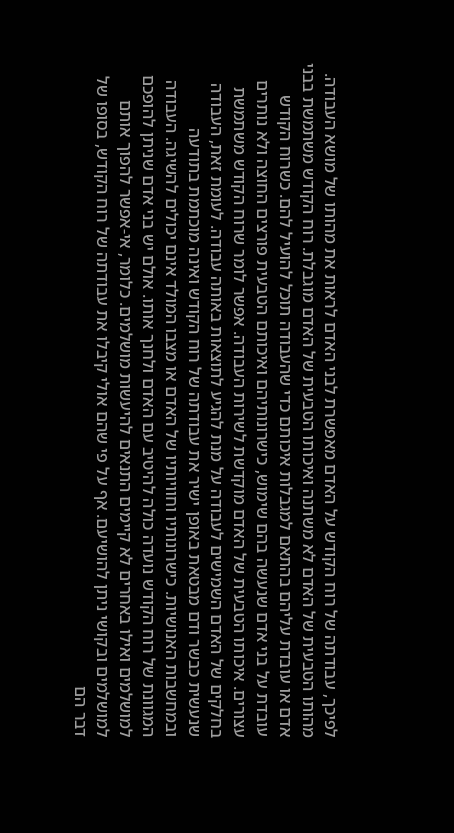לפיכך, עבודתה של רוח הקודש על האדם מאפשרת לבני האדם לראות את מהותו של מושא העבודה. מהותו הטבעית של האדם לא משתנה ואיכותו הטבעית של האדם מוגבלת. רוח הקודש משתמשת בבני אדם או עובדת עליהם בהתאם למגבלות איכותם כדי שהעבודה תוכל להועיל להם. כשרוח הקודש עובדת על בני אדם שנעשה בהם שימוש, כישרונותיהם ואיכותם הטבעית פורצים החוצה ולא נותרים עצורים. איכותו הטבעית של האדם מוקדשת לשירות העבודה. אפשר לומר שרוח הקודש משתמשת בחלקים של האדם השמישים לעבודה על מנת להגיע לתוצאות באותה עבודה. לעומת זאת, העבודה שנעשית כבשר ודם מבטאת באופן ישיר את עבודתה של רוח הקודש ואינה מוכתמת בתודעה ובמחשבות האנושיות. כישרונותיו וחוויותיו של האדם או מצבו המולד אינם יכולים להשיגה. העבודה המגוונת של רוח הקודש נועדה כולה להיטיב עם האדם ולחנך אותו. אולם יש בני אדם שניתן להופכם למושלמים ואילו באחרים לא קיימים התנאים להיעשות מושלמים. כלומר, אי-אפשר להפוך אותם למושלמים ובקושי ניתן להושיעם. אף על פי שהם אולי קיבלו את עבודתה של רוח הקודש, בסופו של דבר הם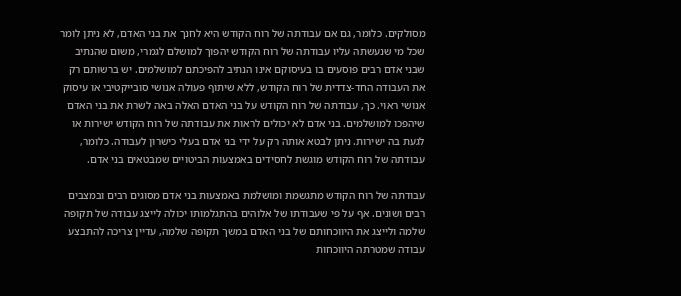מסולקים. כלומר, גם אם עבודתה של רוח הקודש היא לחנך את בני האדם, לא ניתן לומר שכל מי שנעשתה עליו עבודתה של רוח הקודש יהפוך למושלם לגמרי, משום שהנתיב שבני אדם רבים פוסעים בו בעיסוקם אינו הנתיב להפיכתם למושלמים. יש ברשותם רק את העבודה החד-צדדית של רוח הקודש, ללא שיתוף פעולה אנושי סובייקטיבי או עיסוק אנושי ראוי. כך, עבודתה של רוח הקודש על בני האדם האלה באה לשרת את בני האדם שיהפכו למושלמים. בני אדם לא יכולים לראות את עבודתה של רוח הקודש ישירות או לגעת בה ישירות. ניתן לבטא אותה רק על ידי בני אדם בעלי כישרון לעבודה. כלומר, עבודתה של רוח הקודש מוגשת לחסידים באמצעות הביטויים שמבטאים בני אדם.

עבודתה של רוח הקודש מתגשמת ומושלמת באמצעות בני אדם מסוגים רבים ובמצבים רבים ושונים. אף על פי שעבודתו של אלוהים בהתגלמותו יכולה לייצג עבודה של תקופה שלמה ולייצג את היווכחותם של בני האדם במשך תקופה שלמה, עדיין צריכה להתבצע עבודה שמטרתה היווכחות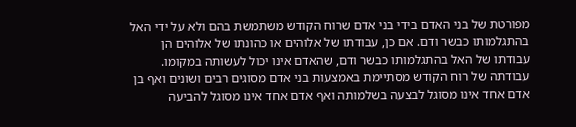מפורטת של בני האדם בידי בני אדם שרוח הקודש משתמשת בהם ולא על ידי האל בהתגלמותו כבשר ודם. אם כן, עבודתו של אלוהים או כהונתו של אלוהים הן עבודתו של האל בהתגלמותו כבשר ודם, שהאדם אינו יכול לעשותה במקומו. עבודתה של רוח הקודש מסתיימת באמצעות בני אדם מסוגים רבים ושונים ואף בן אדם אחד אינו מסוגל לבצעה בשלמותה ואף אדם אחד אינו מסוגל להביעה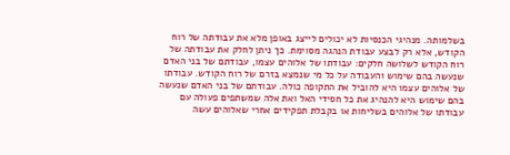בשלמותה. מנהיגי הכנסיות לא יכולים לייצג באופן מלא את עבודתה של רוח הקודש, אלא רק לבצע עבודת הנהגה מסוימת. כך ניתן לחלק את עבודתה של רוח הקודש לשלושה חלקים: עבודתו של אלוהים עצמו, עבודתם של בני האדם שנעשה בהם שימוש והעבודה על כל מי שנמצא בזרם של רוח הקודש. עבודתו של אלוהים עצמו היא להוביל את התקופה כולה. עבודתם של בני האדם שנעשה בהם שימוש היא להנהיג את כל חסידי האל ואת אלה שמשתפים פעולה עם עבודתו של אלוהים בשליחות או בקבלת תפקידים אחרי שאלוהים עשה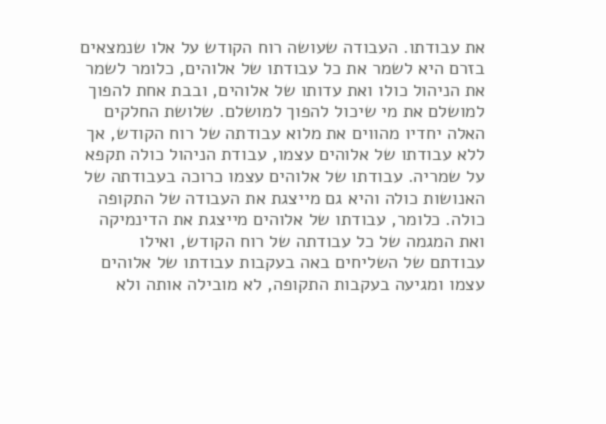את עבודתו. העבודה שעושה רוח הקודש על אלו שנמצאים בזרם היא לשמר את כל עבודתו של אלוהים, כלומר לשמר את הניהול כולו ואת עדותו של אלוהים, ובבת אחת להפוך למושלם את מי שיכול להפוך למושלם. שלושת החלקים האלה יחדיו מהווים את מלוא עבודתה של רוח הקודש, אך ללא עבודתו של אלוהים עצמו, עבודת הניהול כולה תקפא על שמריה. עבודתו של אלוהים עצמו כרוכה בעבודתה של האנושות כולה והיא גם מייצגת את העבודה של התקופה כולה. כלומר, עבודתו של אלוהים מייצגת את הדינמיקה ואת המגמה של כל עבודתה של רוח הקודש, ואילו עבודתם של השליחים באה בעקבות עבודתו של אלוהים עצמו ומגיעה בעקבות התקופה, לא מובילה אותה ולא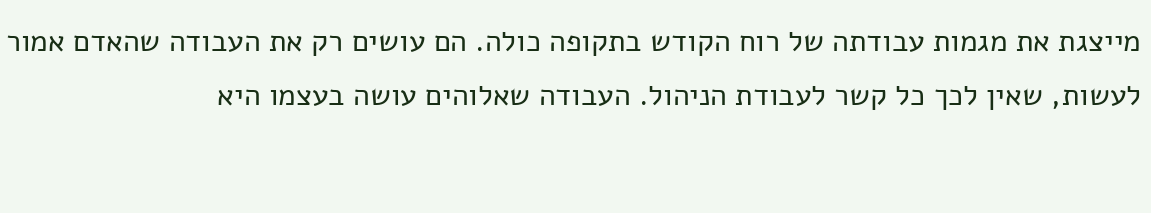מייצגת את מגמות עבודתה של רוח הקודש בתקופה כולה. הם עושים רק את העבודה שהאדם אמור לעשות, שאין לכך כל קשר לעבודת הניהול. העבודה שאלוהים עושה בעצמו היא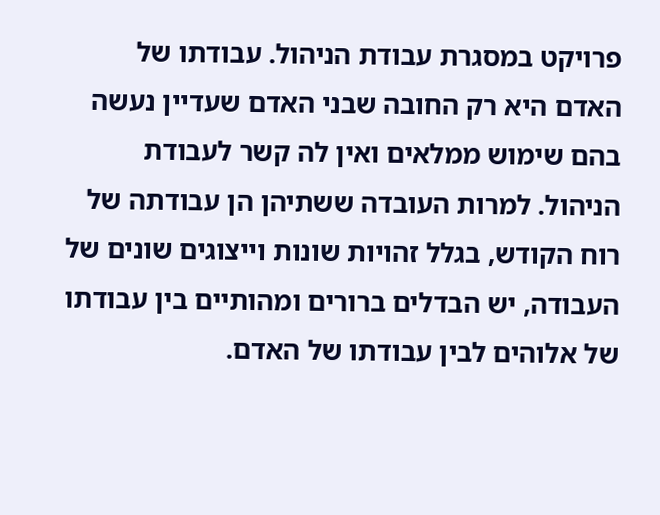פרויקט במסגרת עבודת הניהול. עבודתו של האדם היא רק החובה שבני האדם שעדיין נעשה בהם שימוש ממלאים ואין לה קשר לעבודת הניהול. למרות העובדה ששתיהן הן עבודתה של רוח הקודש, בגלל זהויות שונות וייצוגים שונים של העבודה, יש הבדלים ברורים ומהותיים בין עבודתו של אלוהים לבין עבודתו של האדם.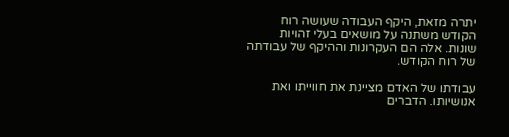יתרה מזאת, היקף העבודה שעושה רוח הקודש משתנה על מושאים בעלי זהויות שונות. אלה הם העקרונות וההיקף של עבודתה של רוח הקודש.

עבודתו של האדם מציינת את חווייתו ואת אנושיותו. הדברים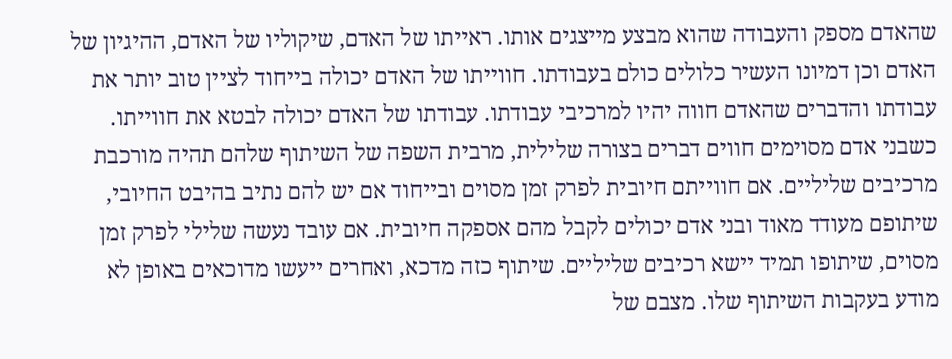שהאדם מספק והעבודה שהוא מבצע מייצגים אותו. ראייתו של האדם, שיקוליו של האדם, ההיגיון של האדם וכן דמיונו העשיר כלולים כולם בעבודתו. חווייתו של האדם יכולה בייחוד לציין טוב יותר את עבודתו והדברים שהאדם חווה יהיו למרכיבי עבודתו. עבודתו של האדם יכולה לבטא את חווייתו. כשבני אדם מסוימים חווים דברים בצורה שלילית, מרבית השפה של השיתוף שלהם תהיה מורכבת מרכיבים שליליים. אם חווייתם חיובית לפרק זמן מסוים ובייחוד אם יש להם נתיב בהיבט החיובי, שיתופם מעודד מאוד ובני אדם יכולים לקבל מהם אספקה חיובית. אם עובד נעשה שלילי לפרק זמן מסוים, שיתופו תמיד יישא רכיבים שליליים. שיתוף כזה מדכא, ואחרים ייעשו מדוכאים באופן לא מודע בעקבות השיתוף שלו. מצבם של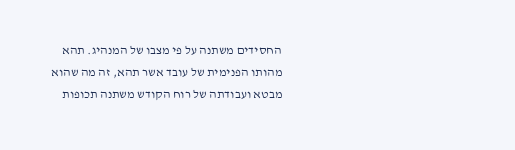החסידים משתנה על פי מצבו של המנהיג. תהא מהותו הפנימית של עובד אשר תהא, זה מה שהוא מבטא ועבודתה של רוח הקודש משתנה תכופות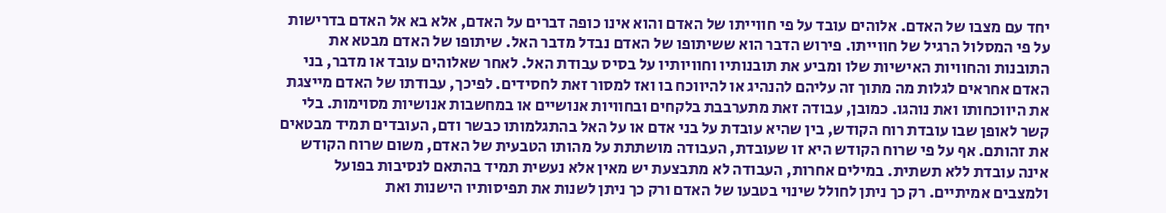יחד עם מצבו של האדם. אלוהים עובד על פי חווייתו של האדם והוא אינו כופה דברים על האדם, אלא בא אל האדם בדרישות על פי המסלול הרגיל של חווייתו. פירוש הדבר הוא ששיתופו של האדם נבדל מדבר האל. שיתופו של האדם מבטא את התובנות והחוויות האישיות שלו ומביע את תובנותיו וחוויותיו על בסיס עבודת האל. לאחר שאלוהים עובד או מדבר, בני האדם אחראים לגלות מה מתוך זה עליהם להנהיג או להיווכח בו ואז למסור זאת לחסידים. לפיכך, עבודתו של האדם מייצגת את היווכחותו ואת נוהגו. כמובן, עבודה זאת מתערבבת בלקחים ובחוויות אנושיים או במחשבות אנושיות מסוימות. בלי קשר לאופן שבו עובדת רוח הקודש, בין שהיא עובדת על בני אדם או על האל בהתגלמותו כבשר ודם, העובדים תמיד מבטאים את זהותם. אף על פי שרוח הקודש היא זו שעובדת, העבודה מושתתת על מהותו הטבעית של האדם, משום שרוח הקודש אינה עובדת ללא תשתית. במילים אחרות, העבודה לא מתבצעת יש מאין אלא נעשית תמיד בהתאם לנסיבות בפועל ולמצבים אמיתיים. רק כך ניתן לחולל שינוי בטבעו של האדם ורק כך ניתן לשנות את תפיסותיו הישנות ואת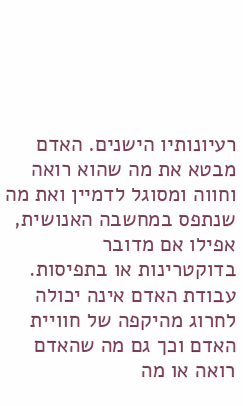רעיונותיו הישנים. האדם מבטא את מה שהוא רואה וחווה ומסוגל לדמיין ואת מה שנתפס במחשבה האנושית, אפילו אם מדובר בדוקטרינות או בתפיסות. עבודת האדם אינה יכולה לחרוג מהיקפה של חוויית האדם וכך גם מה שהאדם רואה או מה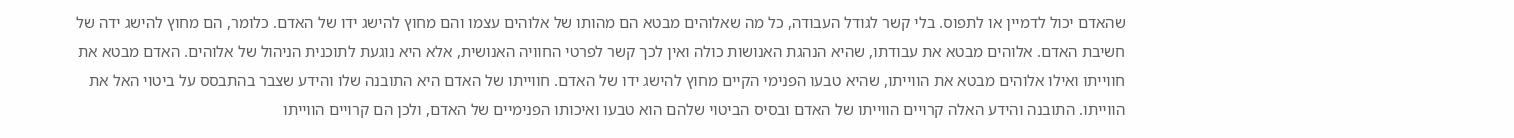שהאדם יכול לדמיין או לתפוס. בלי קשר לגודל העבודה, כל מה שאלוהים מבטא הם מהותו של אלוהים עצמו והם מחוץ להישג ידו של האדם. כלומר, הם מחוץ להישג ידה של חשיבת האדם. אלוהים מבטא את עבודתו, שהיא הנהגת האנושות כולה ואין לכך קשר לפרטי החוויה האנושית, אלא היא נוגעת לתוכנית הניהול של אלוהים. האדם מבטא את חווייתו ואילו אלוהים מבטא את הווייתו, שהיא טבעו הפנימי הקיים מחוץ להישג ידו של האדם. חווייתו של האדם היא התובנה שלו והידע שצבר בהתבסס על ביטוי האל את הווייתו. התובנה והידע האלה קרויים הווייתו של האדם ובסיס הביטוי שלהם הוא טבעו ואיכותו הפנימיים של האדם, ולכן הם קרויים הווייתו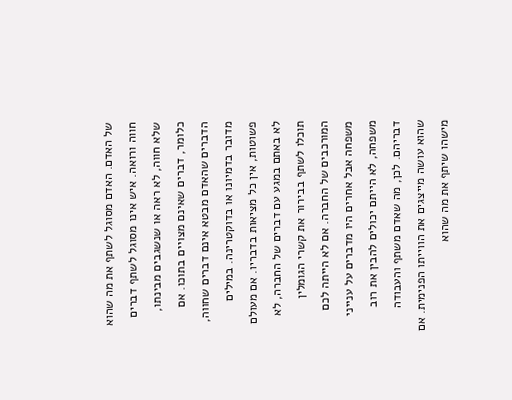של האדם. האדם מסוגל לשתף את מה שהוא חווה ורואה. איש אינו מסוגל לשתף דברים שלא חווה, לא ראה או שנשגבים מבינתו, כלומר, דברים שאינם מצויים בתוכו. אם הדברים שהאדם מבטא אינם דברים שחווה, מדובר בדמיונו או בדוקטרינה. במילים פשוטות, אין כל מציאות בדבריו. אם מעולם לא באתם במגע עם דברים של החברה, לא תוכלו לשתף בבירור את קשרי הגומלין המורכבים של החברה. אם לא הייתה לכם משפחה אבל אחרים היו מדברים על ענייני משפחה, לא הייתם יכולים להבין את רוב דבריהם. לכן, מה שאדם משתף והעבודה שהוא עושה מייצגים את הווייתו הפנימית. אם מישהו שיתף את מה שהוא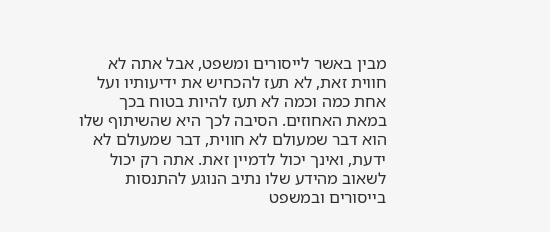מבין באשר לייסורים ומשפט, אבל אתה לא חווית זאת, לא תעז להכחיש את ידיעותיו ועל אחת כמה וכמה לא תעז להיות בטוח בכך במאת האחוזים. הסיבה לכך היא שהשיתוף שלו הוא דבר שמעולם לא חווית, דבר שמעולם לא ידעת, ואינך יכול לדמיין זאת. אתה רק יכול לשאוב מהידע שלו נתיב הנוגע להתנסות בייסורים ובמשפט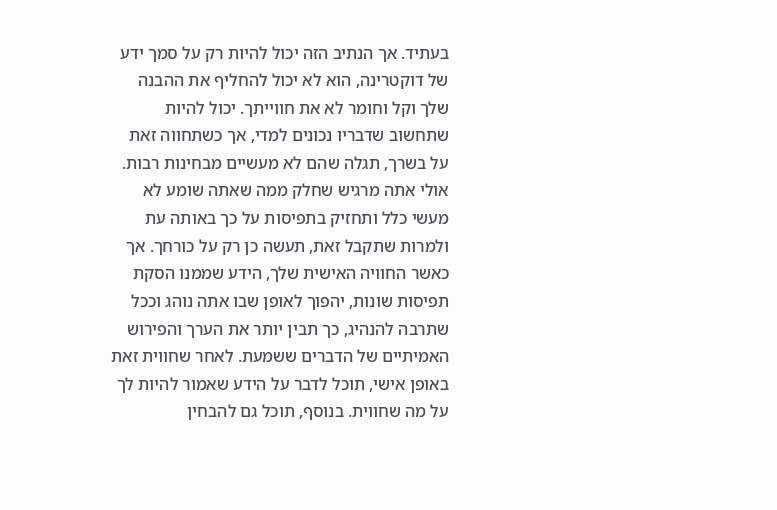בעתיד. אך הנתיב הזה יכול להיות רק על סמך ידע של דוקטרינה, הוא לא יכול להחליף את ההבנה שלך וקל וחומר לא את חווייתך. יכול להיות שתחשוב שדבריו נכונים למדי, אך כשתחווה זאת על בשרך, תגלה שהם לא מעשיים מבחינות רבות. אולי אתה מרגיש שחלק ממה שאתה שומע לא מעשי כלל ותחזיק בתפיסות על כך באותה עת ולמרות שתקבל זאת, תעשה כן רק על כורחך. אך כאשר החוויה האישית שלך, הידע שממנו הסקת תפיסות שונות, יהפוך לאופן שבו אתה נוהג וככל שתרבה להנהיג, כך תבין יותר את הערך והפירוש האמיתיים של הדברים ששמעת. לאחר שחווית זאת באופן אישי, תוכל לדבר על הידע שאמור להיות לך על מה שחווית. בנוסף, תוכל גם להבחין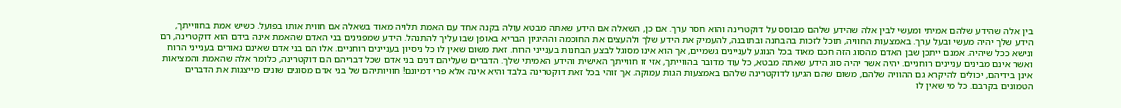בין אלה שהידע שלהם אמיתי ומעשי לבין אלה שהידע שלהם מבוסס על דוקטרינה והוא חסר ערך. אם כן, השאלה אם הידע שאתה מבטא עולה בקנה אחד עם האמת תלויה מאוד בשאלה אם חווית אותו בפועל. כשיש אמת בחווייתך, הידע שלך יהיה מעשי ובעל ערך. באמצעות החוויה, תוכל לזכות בהבחנה ובתובנה, להעמיק את הידע שלך ולהעצים את החוכמה וההיגיון הבריא באופן שבו עליך להתנהל. הידע שמפגינים בני האדם שהאמת אינה בידם הוא דוקטרינה, רם ונישא ככל שיהיה. אמנם ייתכן שבן האדם מהסוג הזה חכם מאוד בכל הנוגע לעניינים גשמיים, אך הוא אינו מסוגל לבצע הבחנות בענייני הרוח. זאת משום שאין לו כל ניסיון בעניינים רוחניים. אלו הם בני אדם שאינם נאורים בענייני הרוח ואשר אינם מבינים עניינים רוחניים. יהיה אשר יהיה סוג הידע שאתה מבטא, כל עוד מדובר בהווייתך, אזי זו חווייתך האישית והידע האמיתי שלך. הדברים שעליהם דנים בני אדם שכל דבריהם הם דוקטרינה, כלומר אלה שהאמת והמציאות אינן בידיהם, יכולים להיקרא גם ההוויה שלהם, משום שהם הגיעו לדוקטרינה שלהם באמצעות הגות עמוקה. אך זוהי בכל זאת דוקטרינה בלבד והיא אינה אלא פרי דמיונם! חוויותיהם של בני אדם מסוגים שונים מייצגות את הדברים הטמונים בקרבם. כל מי שאין לו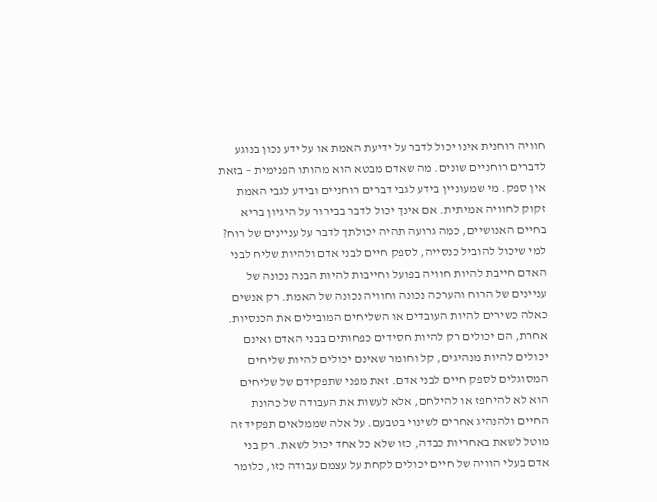חוויה רוחנית אינו יכול לדבר על ידיעת האמת או על ידע נכון בנוגע לדברים רוחניים שונים. מה שאדם מבטא הוא מהותו הפנימית – בזאת אין ספק. מי שמעוניין בידע לגבי דברים רוחניים ובידע לגבי האמת זקוק לחוויה אמיתית. אם אינך יכול לדבר בבירור על היגיון בריא בחיים האנושיים, כמה גרועה תהיה יכולתך לדבר על עניינים של רוח? למי שיכול להוביל כנסייה, לספק חיים לבני אדם ולהיות שליח לבני האדם חייבת להיות חוויה בפועל וחייבות להיות הבנה נכונה של עניינים של הרוח והערכה נכונה וחוויה נכונה של האמת. רק אנשים כאלה כשירים להיות העובדים או השליחים המובילים את הכנסיות. אחרת, הם יכולים רק להיות חסידים כפחותים בבני האדם ואינם יכולים להיות מנהיגים, קל וחומר שאינם יכולים להיות שליחים המסוגלים לספק חיים לבני אדם. זאת מפני שתפקידם של שליחים הוא לא להיחפז או להילחם, אלא לעשות את העבודה של כהונת החיים ולהנהיג אחרים לשינוי בטבעם. על אלה שממלאים תפקיד זה מוטל לשאת באחריות כבדה, כזו שלא כל אחד יכול לשאת. רק בני אדם בעלי הוויה של חיים יכולים לקחת על עצמם עבודה כזו, כלומר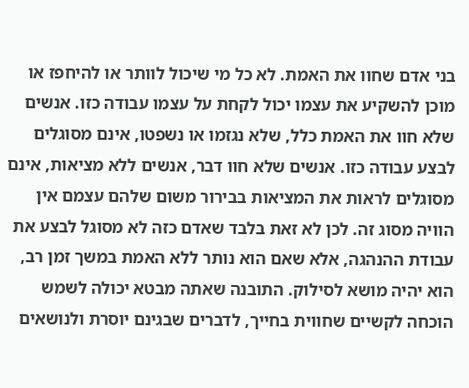בני אדם שחוו את האמת. לא כל מי שיכול לוותר או להיחפז או מוכן להשקיע את עצמו יכול לקחת על עצמו עבודה כזו. אנשים שלא חוו את האמת כלל, שלא נגזמו או נשפטו, אינם מסוגלים לבצע עבודה כזו. אנשים שלא חוו דבר, אנשים ללא מציאות, אינם מסוגלים לראות את המציאות בבירור משום שלהם עצמם אין הוויה מסוג זה. לכן לא זאת בלבד שאדם כזה לא מסוגל לבצע את עבודת ההנהגה, אלא שאם הוא נותר ללא האמת במשך זמן רב, הוא יהיה מושא לסילוק. התובנה שאתה מבטא יכולה לשמש הוכחה לקשיים שחווית בחייך, לדברים שבגינם יוסרת ולנושאים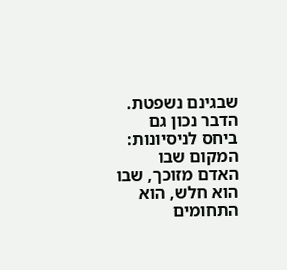שבגינם נשפטת. הדבר נכון גם ביחס לניסיונות: המקום שבו האדם מזוכך, שבו הוא חלש, הוא התחומים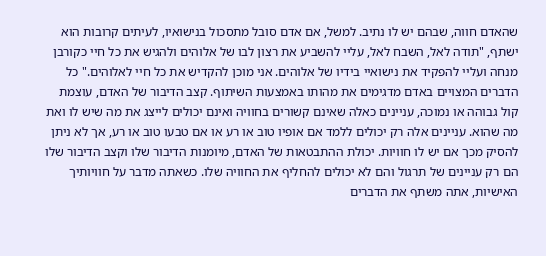שהאדם חווה, שבהם יש לו נתיב. למשל, אם אדם סובל מתסכול בנישואיו, לעיתים קרובות הוא ישתף, "תודה לאל, השבח לאל, עליי להשביע את רצון לבו של אלוהים ולהגיש את כל חיי כקורבן מנחה ועליי להפקיד את נישואיי בידיו של אלוהים. אני מוכן להקדיש את כל חיי לאלוהים." כל הדברים המצויים באדם מדגימים את מהותו באמצעות השיתוף. קצב הדיבור של האדם, עוצמת קול גבוהה או נמוכה, עניינים כאלה שאינם קשורים בחוויה ואינם יכולים לייצג את מה שיש לו ואת מה שהוא. עניינים אלה רק יכולים ללמד אם אופיו טוב או רע או אם טבעו טוב או רע, אך לא ניתן להסיק מכך אם יש לו חוויות. יכולת ההתבטאות של האדם, מיומנות הדיבור שלו וקצב הדיבור שלו הם רק עניינים של תרגול והם לא יכולים להחליף את החוויה שלו. כשאתה מדבר על חוויותיך האישיות, אתה משתף את הדברים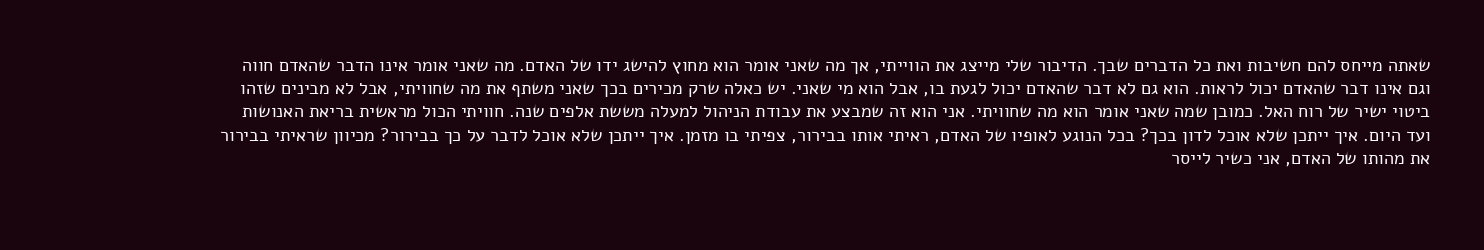שאתה מייחס להם חשיבות ואת כל הדברים שבך. הדיבור שלי מייצג את הווייתי, אך מה שאני אומר הוא מחוץ להישג ידו של האדם. מה שאני אומר אינו הדבר שהאדם חווה וגם אינו דבר שהאדם יכול לראות. הוא גם לא דבר שהאדם יכול לגעת בו, אבל הוא מי שאני. יש כאלה שרק מכירים בכך שאני משתף את מה שחוויתי, אבל לא מבינים שזהו ביטוי ישיר של רוח האל. כמובן שמה שאני אומר הוא מה שחוויתי. אני הוא זה שמבצע את עבודת הניהול למעלה מששת אלפים שנה. חוויתי הכול מראשית בריאת האנושות ועד היום. איך ייתכן שלא אוכל לדון בכך? בכל הנוגע לאופיו של האדם, ראיתי אותו בבירור, צפיתי בו מזמן. איך ייתכן שלא אוכל לדבר על כך בבירור? מכיוון שראיתי בבירור את מהותו של האדם, אני כשיר לייסר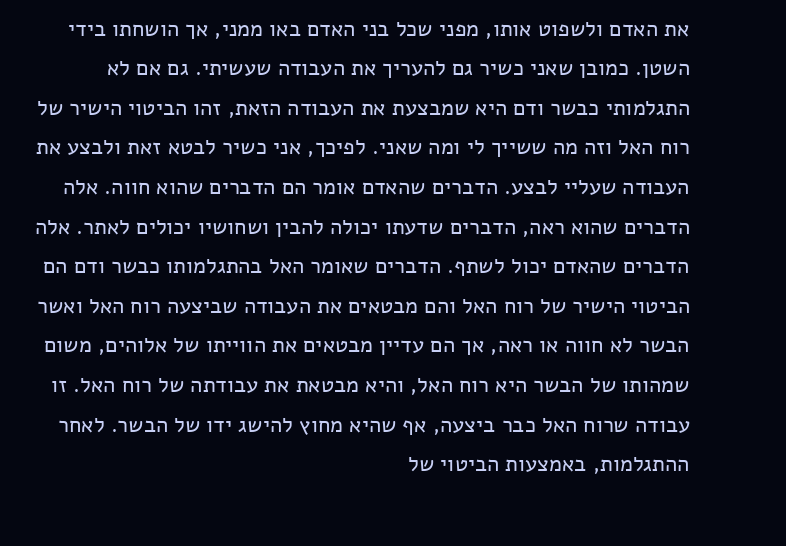את האדם ולשפוט אותו, מפני שכל בני האדם באו ממני, אך הושחתו בידי השטן. כמובן שאני כשיר גם להעריך את העבודה שעשיתי. גם אם לא התגלמותי כבשר ודם היא שמבצעת את העבודה הזאת, זהו הביטוי הישיר של רוח האל וזה מה ששייך לי ומה שאני. לפיכך, אני כשיר לבטא זאת ולבצע את העבודה שעליי לבצע. הדברים שהאדם אומר הם הדברים שהוא חווה. אלה הדברים שהוא ראה, הדברים שדעתו יכולה להבין ושחושיו יכולים לאתר. אלה הדברים שהאדם יכול לשתף. הדברים שאומר האל בהתגלמותו כבשר ודם הם הביטוי הישיר של רוח האל והם מבטאים את העבודה שביצעה רוח האל ואשר הבשר לא חווה או ראה, אך הם עדיין מבטאים את הווייתו של אלוהים, משום שמהותו של הבשר היא רוח האל, והיא מבטאת את עבודתה של רוח האל. זו עבודה שרוח האל כבר ביצעה, אף שהיא מחוץ להישג ידו של הבשר. לאחר ההתגלמות, באמצעות הביטוי של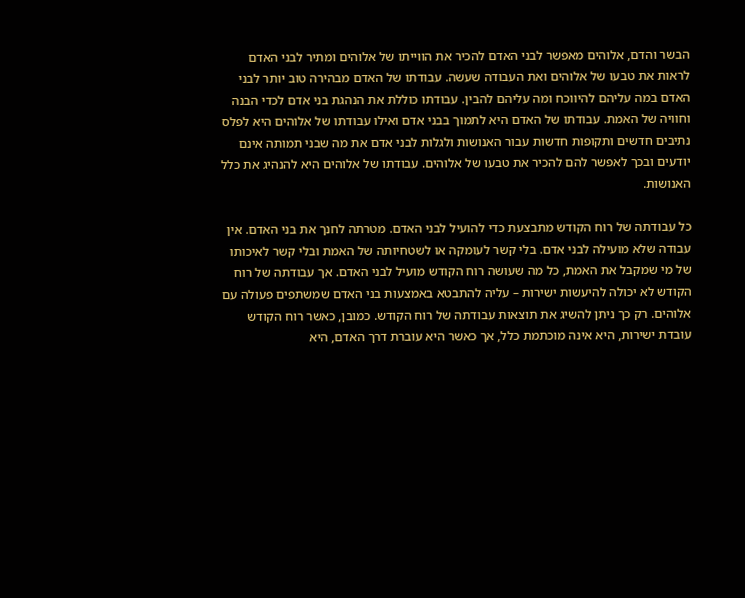הבשר והדם, אלוהים מאפשר לבני האדם להכיר את הווייתו של אלוהים ומתיר לבני האדם לראות את טבעו של אלוהים ואת העבודה שעשה. עבודתו של האדם מבהירה טוב יותר לבני האדם במה עליהם להיווכח ומה עליהם להבין. עבודתו כוללת את הנהגת בני אדם לכדי הבנה וחוויה של האמת. עבודתו של האדם היא לתמוך בבני אדם ואילו עבודתו של אלוהים היא לפלס נתיבים חדשים ותקופות חדשות עבור האנושות ולגלות לבני אדם את מה שבני תמותה אינם יודעים ובכך לאפשר להם להכיר את טבעו של אלוהים. עבודתו של אלוהים היא להנהיג את כלל האנושות.

כל עבודתה של רוח הקודש מתבצעת כדי להועיל לבני האדם. מטרתה לחנך את בני האדם. אין עבודה שלא מועילה לבני אדם. בלי קשר לעומקה או לשטחיותה של האמת ובלי קשר לאיכותו של מי שמקבל את האמת, כל מה שעושה רוח הקודש מועיל לבני האדם. אך עבודתה של רוח הקודש לא יכולה להיעשות ישירות – עליה להתבטא באמצעות בני האדם שמשתפים פעולה עם אלוהים. רק כך ניתן להשיג את תוצאות עבודתה של רוח הקודש. כמובן, כאשר רוח הקודש עובדת ישירות, היא אינה מוכתמת כלל, אך כאשר היא עוברת דרך האדם, היא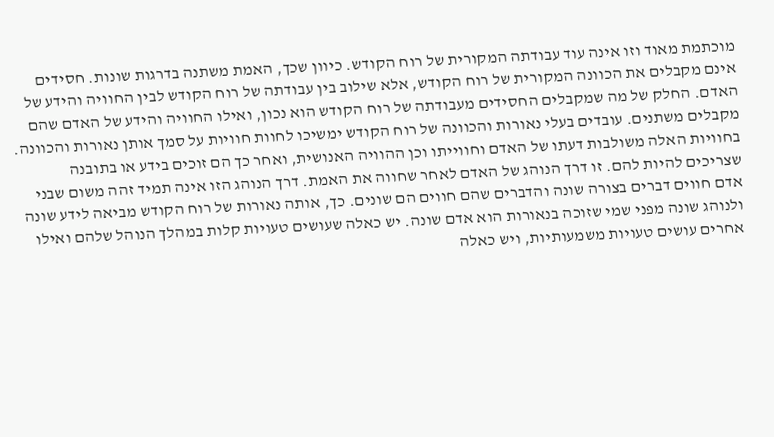מוכתמת מאוד וזו אינה עוד עבודתה המקורית של רוח הקודש. כיוון שכך, האמת משתנה בדרגות שונות. חסידים אינם מקבלים את הכוונה המקורית של רוח הקודש, אלא שילוב בין עבודתה של רוח הקודש לבין החוויה והידע של האדם. החלק של מה שמקבלים החסידים מעבודתה של רוח הקודש הוא נכון, ואילו החוויה והידע של האדם שהם מקבלים משתנים. עובדים בעלי נאורות והכוונה של רוח הקודש ימשיכו לחוות חוויות על סמך אותן נאורות והכוונה. בחוויות האלה משולבות דעתו של האדם וחווייתו וכן ההוויה האנושית, ואחר כך הם זוכים בידע או בתובנה שצריכים להיות להם. זו דרך הנוהג של האדם לאחר שחווה את האמת. דרך הנוהג הזו אינה תמיד זהה משום שבני אדם חווים דברים בצורה שונה והדברים שהם חווים הם שונים. כך, אותה נאורות של רוח הקודש מביאה לידע שונה ולנוהג שונה מפני שמי שזוכה בנאורות הוא אדם שונה. יש כאלה שעושים טעויות קלות במהלך הנוהל שלהם ואילו אחרים עושים טעויות משמעותיות, ויש כאלה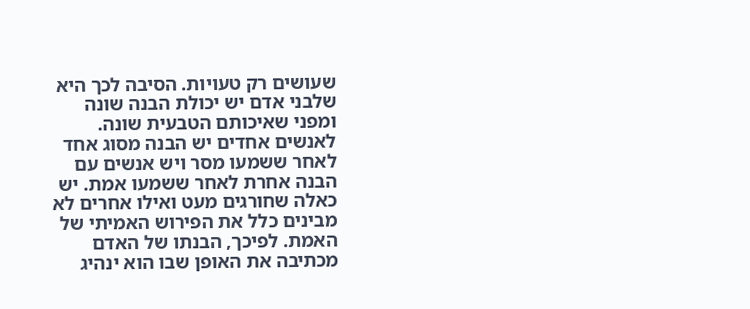שעושים רק טעויות. הסיבה לכך היא שלבני אדם יש יכולת הבנה שונה ומפני שאיכותם הטבעית שונה. לאנשים אחדים יש הבנה מסוג אחד לאחר ששמעו מסר ויש אנשים עם הבנה אחרת לאחר ששמעו אמת. יש כאלה שחורגים מעט ואילו אחרים לא מבינים כלל את הפירוש האמיתי של האמת. לפיכך, הבנתו של האדם מכתיבה את האופן שבו הוא ינהיג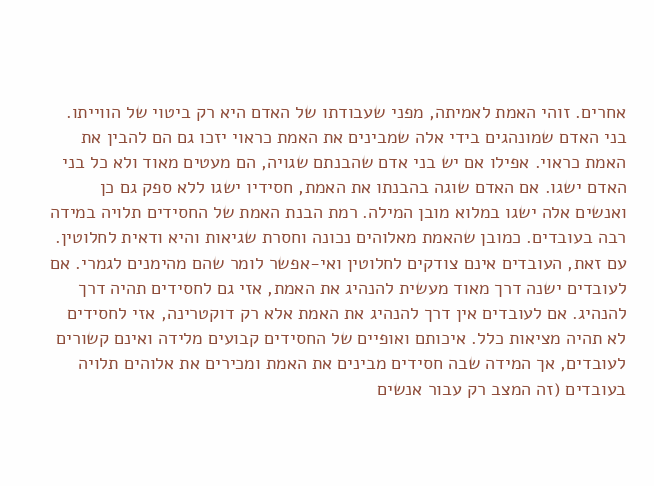אחרים. זוהי האמת לאמיתה, מפני שעבודתו של האדם היא רק ביטוי של הווייתו. בני האדם שמונהגים בידי אלה שמבינים את האמת כראוי יזכו גם הם להבין את האמת כראוי. אפילו אם יש בני אדם שהבנתם שגויה, הם מעטים מאוד ולא כל בני האדם ישגו. אם האדם שוגה בהבנתו את האמת, חסידיו ישגו ללא ספק גם כן ואנשים אלה ישגו במלוא מובן המילה. רמת הבנת האמת של החסידים תלויה במידה רבה בעובדים. כמובן שהאמת מאלוהים נכונה וחסרת שגיאות והיא ודאית לחלוטין. עם זאת, העובדים אינם צודקים לחלוטין ואי-אפשר לומר שהם מהימנים לגמרי. אם לעובדים ישנה דרך מאוד מעשית להנהיג את האמת, אזי גם לחסידים תהיה דרך להנהיג. אם לעובדים אין דרך להנהיג את האמת אלא רק דוקטרינה, אזי לחסידים לא תהיה מציאות כלל. איכותם ואופיים של החסידים קבועים מלידה ואינם קשורים לעובדים, אך המידה שבה חסידים מבינים את האמת ומכירים את אלוהים תלויה בעובדים (זה המצב רק עבור אנשים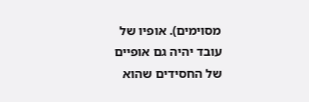מסוימים). אופיו של עובד יהיה גם אופיים של החסידים שהוא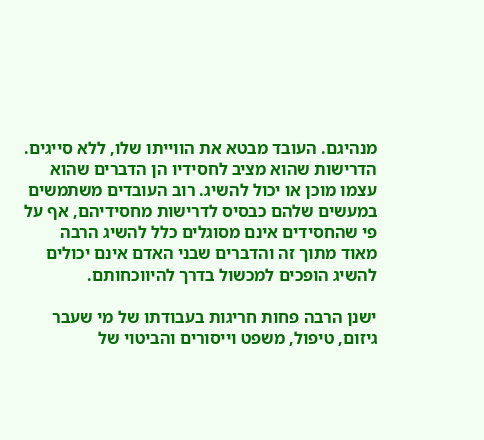מנהיגם. העובד מבטא את הווייתו שלו, ללא סייגים. הדרישות שהוא מציב לחסידיו הן הדברים שהוא עצמו מוכן או יכול להשיג. רוב העובדים משתמשים במעשים שלהם כבסיס לדרישות מחסידיהם, אף על פי שהחסידים אינם מסוגלים כלל להשיג הרבה מאוד מתוך זה והדברים שבני האדם אינם יכולים להשיג הופכים למכשול בדרך להיווכחותם.

ישנן הרבה פחות חריגות בעבודתו של מי שעבר גיזום, טיפול, משפט וייסורים והביטוי של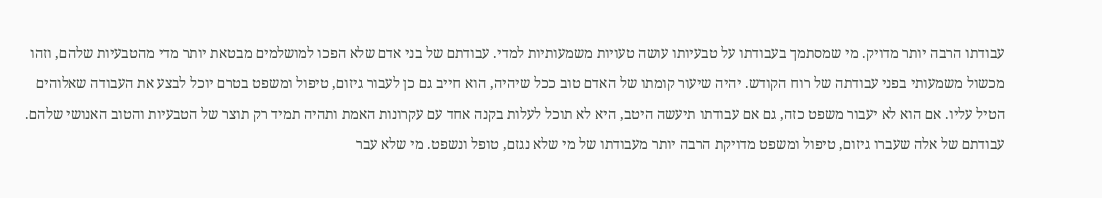עבודתו הרבה יותר מדויק. מי שמסתמך בעבודתו על טבעיותו עושה טעויות משמעותיות למדי. עבודתם של בני אדם שלא הפכו למושלמים מבטאת יותר מדי מהטבעיות שלהם, וזהו מכשול משמעותי בפני עבודתה של רוח הקודש. יהיה שיעור קומתו של האדם טוב ככל שיהיה, הוא חייב גם כן לעבור גיזום, טיפול ומשפט בטרם יוכל לבצע את העבודה שאלוהים הטיל עליו. אם הוא לא יעבור משפט כזה, גם אם עבודתו תיעשה היטב, היא לא תוכל לעלות בקנה אחד עם עקרונות האמת ותהיה תמיד רק תוצר של הטבעיות והטוב האנושי שלהם. עבודתם של אלה שעברו גיזום, טיפול ומשפט מדויקת הרבה יותר מעבודתו של מי שלא נגזם, טופל ונשפט. מי שלא עבר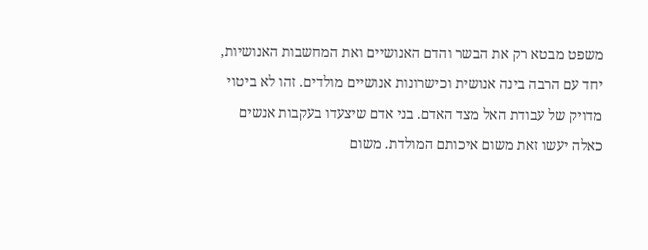משפט מבטא רק את הבשר והדם האנושיים ואת המחשבות האנושיות, יחד עם הרבה בינה אנושית וכישרונות אנושיים מולדים. זהו לא ביטוי מדויק של עבודת האל מצד האדם. בני אדם שיצעדו בעקבות אנשים כאלה יעשו זאת משום איכותם המולדת. משום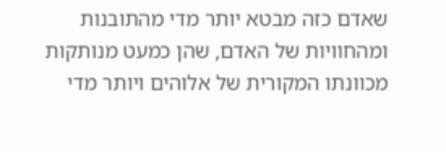שאדם כזה מבטא יותר מדי מהתובנות ומהחוויות של האדם, שהן כמעט מנותקות מכוונתו המקורית של אלוהים ויותר מדי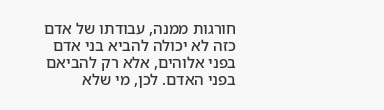חורגות ממנה, עבודתו של אדם כזה לא יכולה להביא בני אדם בפני אלוהים, אלא רק להביאם בפני האדם. לכן, מי שלא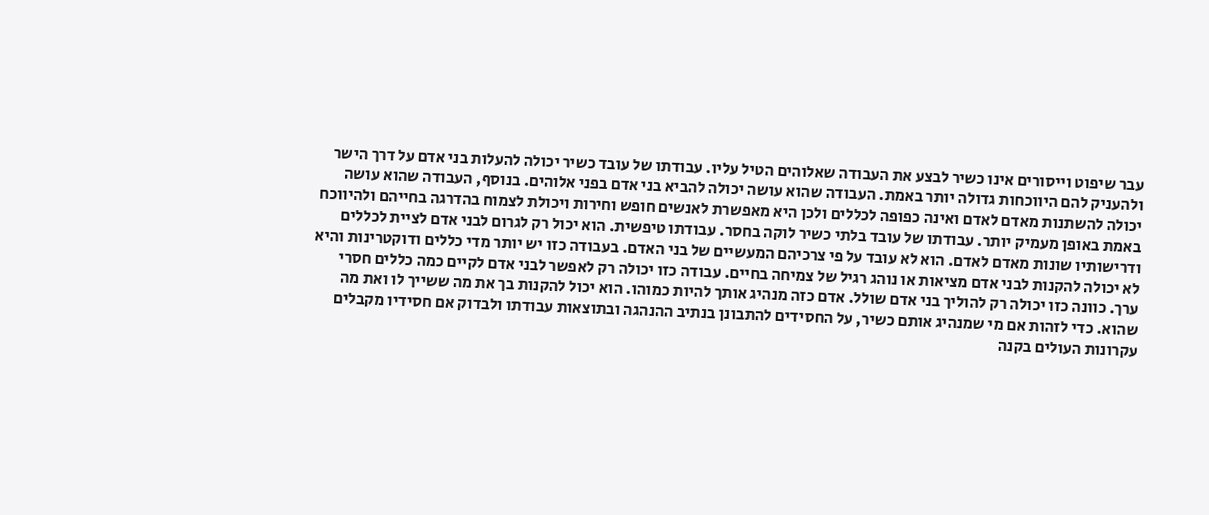עבר שיפוט וייסורים אינו כשיר לבצע את העבודה שאלוהים הטיל עליו. עבודתו של עובד כשיר יכולה להעלות בני אדם על דרך הישר ולהעניק להם היווכחות גדולה יותר באמת. העבודה שהוא עושה יכולה להביא בני אדם בפני אלוהים. בנוסף, העבודה שהוא עושה יכולה להשתנות מאדם לאדם ואינה כפופה לכללים ולכן היא מאפשרת לאנשים חופש וחירות ויכולת לצמוח בהדרגה בחייהם ולהיווכח באמת באופן מעמיק יותר. עבודתו של עובד בלתי כשיר לוקה בחסר. עבודתו טיפשית. הוא יכול רק לגרום לבני אדם לציית לכללים ודרישותיו שונות מאדם לאדם. הוא לא עובד על פי צרכיהם המעשיים של בני האדם. בעבודה כזו יש יותר מדי כללים ודוקטרינות והיא לא יכולה להקנות לבני אדם מציאות או נוהג רגיל של צמיחה בחיים. עבודה כזו יכולה רק לאפשר לבני אדם לקיים כמה כללים חסרי ערך. כוונה כזו יכולה רק להוליך בני אדם שולל. אדם כזה מנהיג אותך להיות כמוהו. הוא יכול להקנות בך את מה ששייך לו ואת מה שהוא. כדי לזהות אם מי שמנהיג אותם כשיר, על החסידים להתבונן בנתיב ההנהגה ובתוצאות עבודתו ולבדוק אם חסידיו מקבלים עקרונות העולים בקנה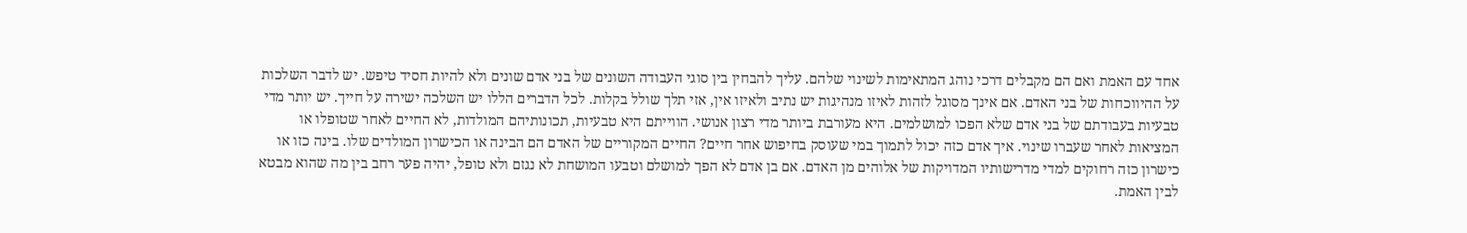אחד עם האמת ואם הם מקבלים דרכי נוהג המתאימות לשינוי שלהם. עליך להבחין בין סוגי העבודה השונים של בני אדם שונים ולא להיות חסיד טיפש. יש לדבר השלכות על ההיווכחות של בני האדם. אם אינך מסוגל לזהות לאיזו מנהיגות יש נתיב ולאיזו אין, אזי תלך שולל בקלות. לכל הדברים הללו יש השלכה ישירה על חייך. יש יותר מדי טבעיות בעבודתם של בני אדם שלא הפכו למושלמים. היא מעורבת ביותר מדי רצון אנושי. הווייתם היא טבעיות, תכונותיהם המולדות, לא החיים לאחר שטופלו או המציאות לאחר שעברו שינוי. איך אדם כזה יכול לתמוך במי שעוסק בחיפוש אחר חיים? החיים המקוריים של האדם הם הבינה או הכישרון המולדים שלו. בינה כזו או כישרון כזה רחוקים למדי מדרישותיו המדויקות של אלוהים מן האדם. אם בן אדם לא הפך למושלם וטבעו המושחת לא נגזם ולא טופל, יהיה פער רחב בין מה שהוא מבטא לבין האמת.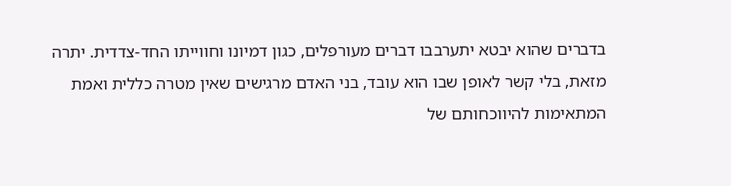בדברים שהוא יבטא יתערבבו דברים מעורפלים, כגון דמיונו וחווייתו החד-צדדית. יתרה מזאת, בלי קשר לאופן שבו הוא עובד, בני האדם מרגישים שאין מטרה כללית ואמת המתאימות להיווכחותם של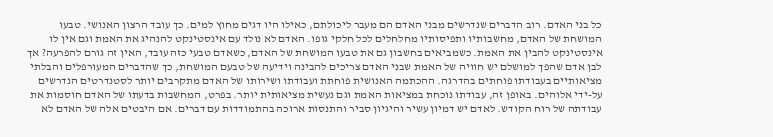כל בני האדם. רוב הדברים שנדרשים מבני האדם הם מעבר ליכולתם, כאילו היו דגים מחוץ למים. כך עובד הרצון האנושי. טבעו המושחת של האדם, מחשבותיו ותפיסותיו מחלחלים לכל חלקי גופו. האדם לא נולד עם אינסטינקט להנהיג את האמת וגם אין לו אינסטינקט להבין את האמת. כשמביאים בחשבון גם את טבעו המושחת של האדם, כשאדם טבעי כזה עובד, האין זה גורם להפרעה? אך לבן אדם שהפך למושלם יש חוויה של האמת שבני האדם צריכים להבינה וידיעה של טבעם המושחת, כך שהדברים המעורפלים והבלתי מציאותיים בעבודתו פוחתים בהדרגה. ההכתמה האנושית פוחתת ועבודתו ושירותו של האדם מתקרבים יותר לסטנדרטים הנדרשים על-ידי אלוהים. באופן זה, עבודתו נוכחת במציאות האמת וגם נעשית מציאותית יותר. בפרט, המחשבות בדעתו של האדם חוסמות את עבודתה של רוח הקודש. לאדם יש דמיון עשיר והיגיון סביר והתנסות ארוכה בהתמודדות עם דברים. אם היבטים אלה של האדם לא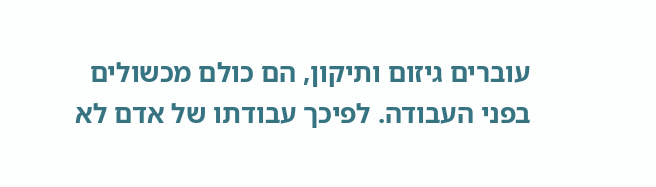עוברים גיזום ותיקון, הם כולם מכשולים בפני העבודה. לפיכך עבודתו של אדם לא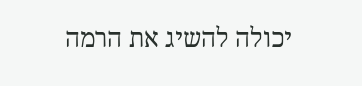יכולה להשיג את הרמה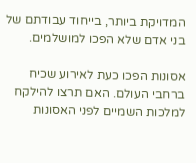המדויקת ביותר, בייחוד עבודתם של בני אדם שלא הפכו למושלמים.

אסונות הפכו כעת לאירוע שכיח ברחבי העולם. האם תרצו להילקח למלכות השמיים לפני האסונות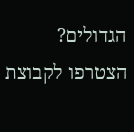הגדולים? הצטרפו לקבוצת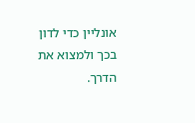אונליין כדי לדון בכך ולמצוא את הדרך.